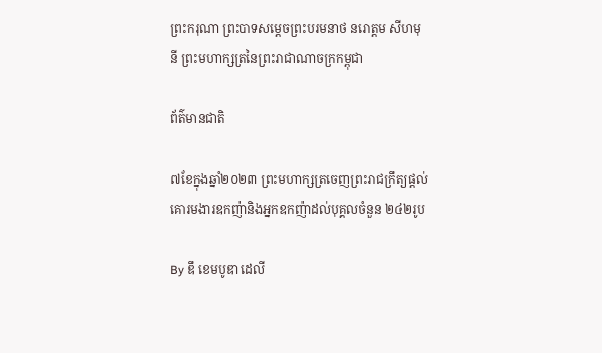ព្រះករុណា ព្រះបាទសម្តេចព្រះបរមនាថ នរោត្តម សីហមុនី ព្រះមហាក្សត្រនៃព្រះរាជាណាចក្រកម្ពុជា

ព័ត៌មានជាតិ

៧ខែក្នុងឆ្នាំ២០២៣ ព្រះមហាក្សត្រចេញព្រះរាជក្រឹត្យផ្ដល់គោរមងារឧកញ៉ានិងអ្នកឧកញ៉ាដល់បុគ្គលចំនួន ២៤២រូប

By ឌឹ ខេមបូឌា ដេលី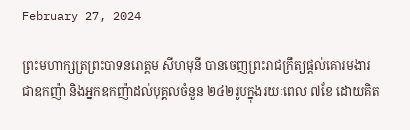February 27, 2024

ព្រះមហាក្សត្រព្រះបាទនរោត្តម សីហមុនី បានចេញព្រះរាជក្រឹត្យផ្ដល់គោរមងារជាឧកញ៉ា និងអ្នកឧកញ៉ាដល់បុគ្គលចំនួន ២៤២រូបក្នុងរយៈពេល ៧ខែ ដោយគិត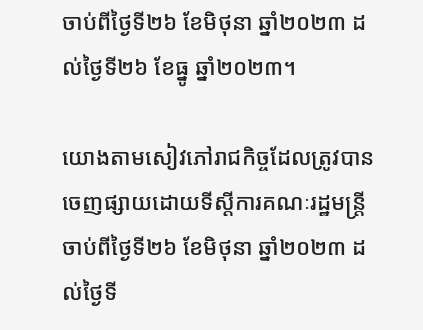ចាប់ពីថ្ងៃទី២៦ ខែមិថុនា ឆ្នាំ២០២៣ ដល់ថ្ងៃទី២៦ ខែធ្នូ ឆ្នាំ២០២៣។

យោងតាមសៀវភៅរាជកិច្ចដែលត្រូវបានចេញផ្សាយដោយទីស្ដីការគណៈរដ្ឋមន្ត្រីចាប់ពីថ្ងៃទី២៦ ខែមិថុនា ឆ្នាំ២០២៣ ដល់ថ្ងៃទី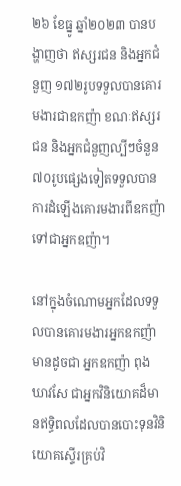២៦ ខែធ្នូ ឆ្នាំ២០២៣ បានបង្ហាញថា ឥស្សរជន និងអ្នកជំនួញ ១៧២រូបទទួលបានគោរមងារជាឧកញ៉ា ខណៈឥស្សរជន និងអ្នកជំនួញល្បីៗចំនួន ៧០រូបផ្សេងទៀតទទួលបានការដំឡើងគោរមងារពីឧកញ៉ាទៅជាអ្នកឧញ៉ា។

នៅក្នុងចំណោមអ្នកដែលទទួលបានគោរមងារអ្នកឧកញ៉ា មានដូចជា អ្នកឧកញ៉ា ពុង ឃាវសែ ជាអ្នកវិនិយោគដ៏មានឥទ្ធិពលដែលបានបោះទុនវិនិយោគស្ទើរគ្រប់វិ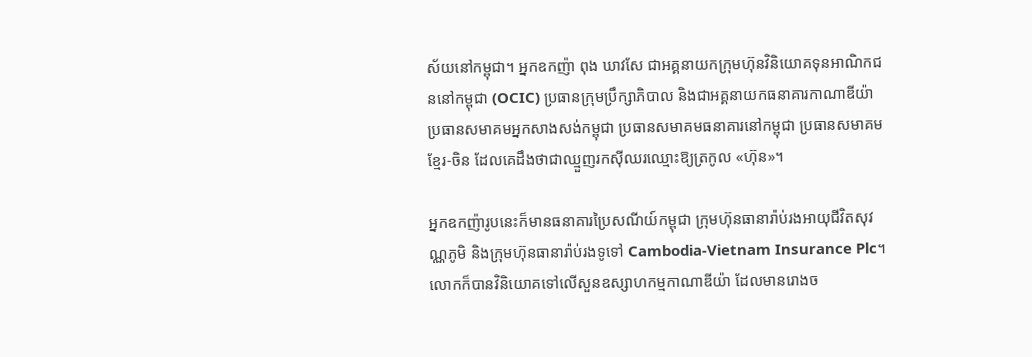ស័យនៅកម្ពុជា។ អ្នកឧកញ៉ា ពុង ឃាវសែ ជាអគ្គនាយកក្រុមហ៊ុនវិនិយោគទុនអាណិកជននៅកម្ពុជា (OCIC) ប្រធានក្រុមប្រឹក្សាភិបាល និងជាអគ្គនាយកធនាគារកាណាឌីយ៉ា ប្រធានសមាគមអ្នកសាងសង់កម្ពុជា ប្រធានសមាគមធនាគារនៅកម្ពុជា ប្រធានសមាគមខ្មែរ-ចិន ដែលគេដឹងថាជាឈ្មួញរកស៊ីឈរឈ្មោះឱ្យត្រកូល «ហ៊ុន»។

អ្នកឧកញ៉ារូបនេះក៏មានធនាគារប្រៃសណីយ៍កម្ពុជា ក្រុមហ៊ុនធានារ៉ាប់រងអាយុជីវិតសុវណ្ណភូមិ និងក្រុមហ៊ុនធានារ៉ាប់រងទូទៅ Cambodia-Vietnam Insurance Plc។ លោកក៏បានវិនិយោគទៅលើសួនឧស្សាហកម្មកាណាឌីយ៉ា ដែលមានរោងច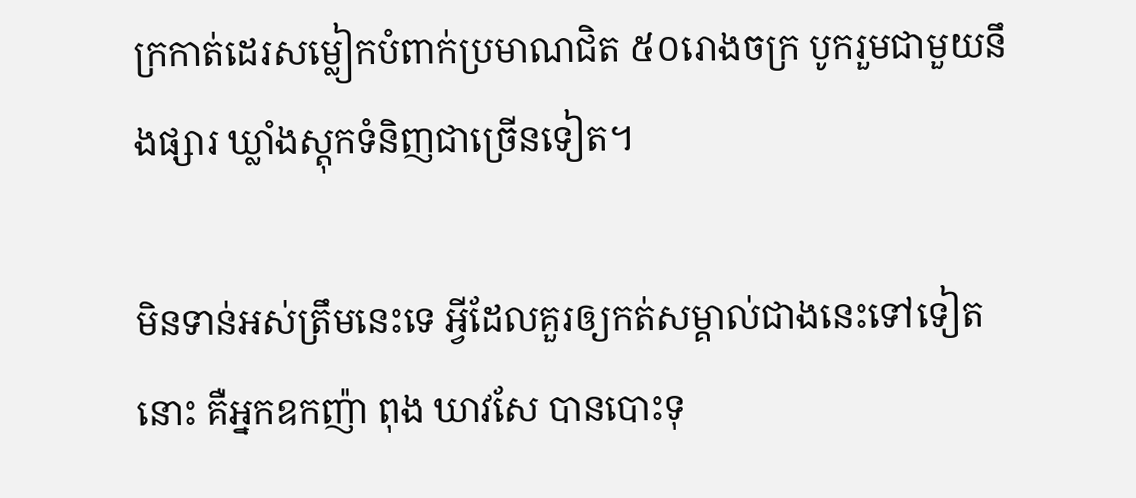ក្រកាត់ដេរសម្លៀកបំពាក់ប្រមាណជិត ៥០រោងចក្រ បូករួមជាមួយនឹងផ្សារ ឃ្លាំងស្តុកទំនិញជាច្រើនទៀត។

មិនទាន់អស់ត្រឹមនេះទេ អ្វីដែលគួរឲ្យកត់សម្គាល់ជាងនេះទៅទៀតនោះ គឺអ្នកឧកញ៉ា ពុង ឃាវសែ បានបោះទុ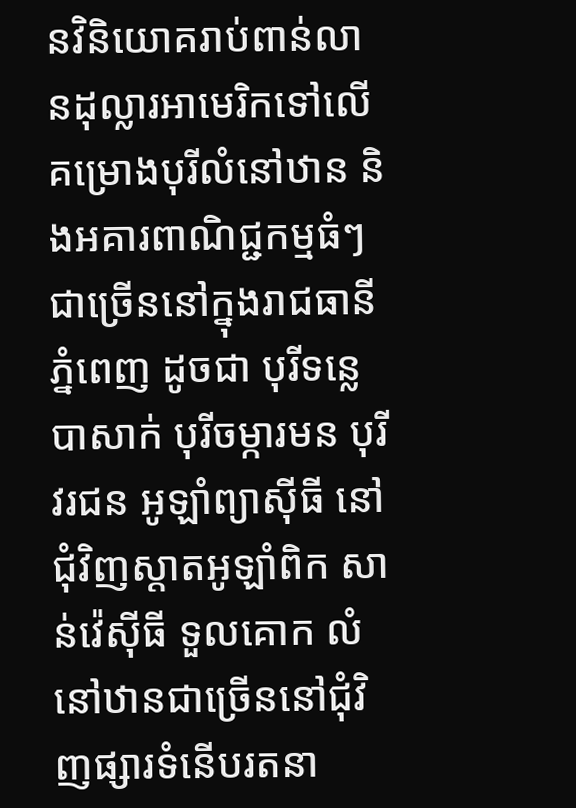នវិនិយោគរាប់ពាន់លានដុល្លារអាមេរិកទៅលើគម្រោងបុរីលំនៅឋាន និងអគារពាណិជ្ជកម្មធំៗជាច្រើននៅក្នុងរាជធានីភ្នំពេញ ដូចជា បុរីទន្លេបាសាក់ បុរីចម្ការមន បុរីវរជន អូឡាំព្យាស៊ីធី នៅជុំវិញស្តាតអូឡាំពិក សាន់វ៉េស៊ីធី ទួលគោក លំនៅឋានជាច្រើននៅជុំវិញផ្សារទំនើបរតនា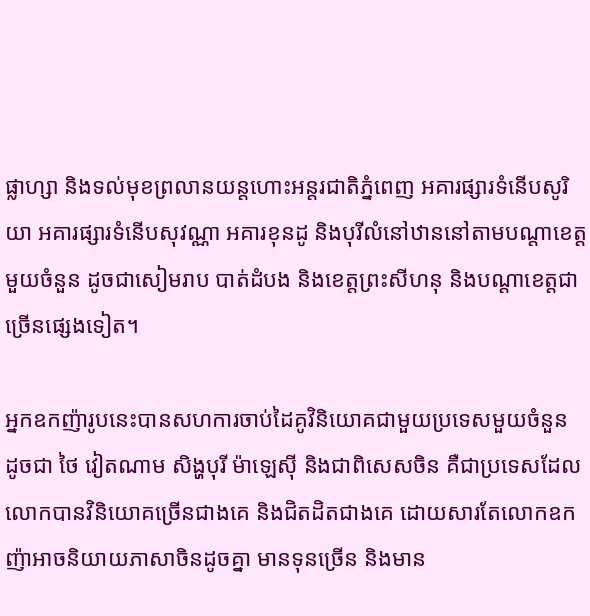ផ្លាហ្សា និងទល់មុខព្រលានយន្តហោះអន្តរជាតិភ្នំពេញ អគារផ្សារទំនើបសូរិយា អគារផ្សារទំនើបសុវណ្ណា អគារខុនដូ និងបុរីលំនៅឋាននៅតាមបណ្តាខេត្តមួយចំនួន ដូចជាសៀមរាប បាត់ដំបង និងខេត្តព្រះសីហនុ និងបណ្តាខេត្តជាច្រើនផ្សេងទៀត។

អ្នកឧកញ៉ារូបនេះបានសហការចាប់ដៃគូវិនិយោគជាមួយប្រទេសមួយចំនួន ដូចជា ថៃ វៀតណាម សិង្ហបុរី ម៉ាឡេស៊ី និងជាពិសេសចិន គឺជាប្រទេសដែលលោកបានវិនិយោគច្រើនជាងគេ និងជិតដិតជាងគេ ដោយសារតែលោកឧកញ៉ាអាចនិយាយភាសាចិនដូចគ្នា មានទុនច្រើន និងមាន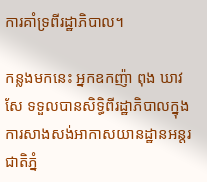ការគាំទ្រពីរដ្ឋាភិបាល។

កន្លងមកនេះ អ្នកឧកញ៉ា ពុង ឃាវសែ ទទួលបានសិទ្ធិពីរដ្ឋាភិបាលក្នុងការសាងសង់អាកាសយានដ្ឋានអន្តរជាតិភ្នំ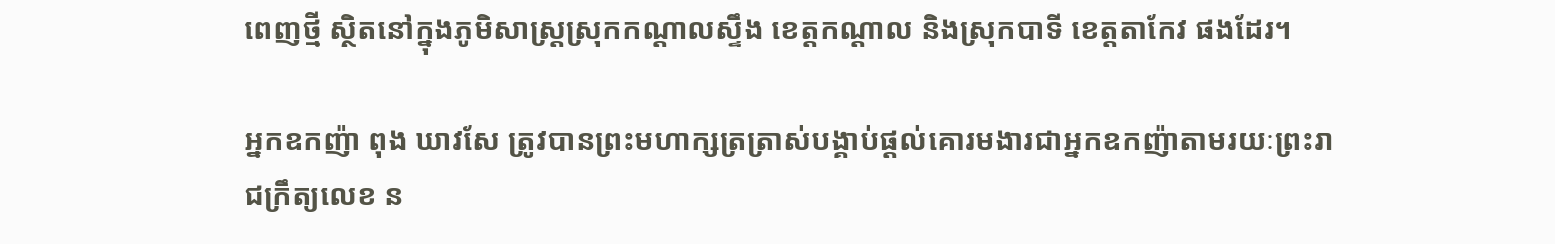ពេញថ្មី ស្ថិតនៅក្នុងភូមិសាស្ត្រស្រុកកណ្ដាលស្ទឹង ខេត្តកណ្ដាល និងស្រុកបាទី ខេត្តតាកែវ ផងដែរ។

អ្នកឧកញ៉ា ពុង ឃាវសែ ត្រូវបានព្រះមហាក្សត្រត្រាស់បង្គាប់ផ្ដល់គោរមងារជាអ្នកឧកញ៉ាតាមរយៈព្រះរាជក្រឹត្យលេខ ន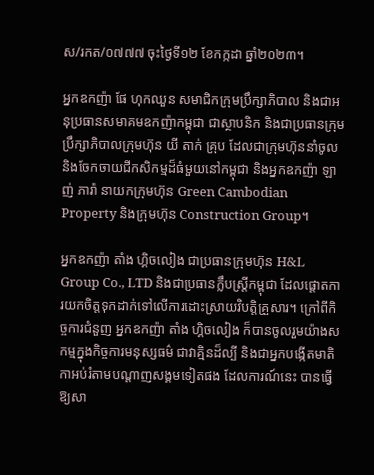ស/រកត/០៧៧៧ ចុះថ្ងៃទី១២ ខែកក្កដា ឆ្នាំ២០២៣។

អ្នកឧកញ៉ា ផែ ហុកឈួន សមាជិកក្រុមប្រឹក្សាភិបាល និងជាអនុប្រធានសមាគមឧកញ៉ាកម្ពុជា ជាស្ថាបនិក និងជាប្រធានក្រុមប្រឹក្សាភិបាលក្រុមហ៊ុន យី តាក់ គ្រុប ដែលជាក្រុមហ៊ុននាំចូល និងចែកចាយជីកសិកម្មដ៏ធំមួយនៅកម្ពុជា និងអ្នកឧកញ៉ា ឡាញ់ ភារ៉ា នាយកក្រុមហ៊ុន Green Cambodian Property និងក្រុមហ៊ុន Construction Group។

អ្នកឧកញ៉ា តាំង ហ្គិចលៀង ជាប្រធានក្រុមហ៊ុន H&L Group Co., LTD និងជាប្រធានក្លឹបស្ត្រីកម្ពុជា ដែលផ្ដោតការយកចិត្តទុកដាក់ទៅលើការដោះស្រាយវិបត្តិគ្រួសារ។ ក្រៅពីកិច្ចការជំនួញ អ្នកឧកញ៉ា តាំង ហ្គិចលៀង ក៏បានចូលរួមយ៉ាងសកម្មក្នុងកិច្ចការមនុស្សធម៌ ជាវាគ្មិនដ៏ល្បី និងជាអ្នកបង្កើតមាតិកាអប់រំតាមបណ្ដាញសង្គមទៀតផង ដែលការណ៍នេះ បានធ្វើឱ្យសា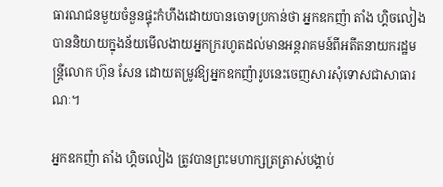ធារណជនមួយចំនួនផ្ទុះកំហឹងដោយបានចោទប្រកាន់ថា អ្នកឧកញ៉ា តាំង ហ្គិចលៀង បាននិយាយក្នុងន័យមើលងាយអ្នកក្ររហូតដល់មានអន្តរាគមន៍ពីអតីតនាយករដ្ឋមន្ត្រីលោក ហ៊ុន សែន ដោយតម្រូវឱ្យអ្នកឧកញ៉ារូបនេះចេញសារសុំទោសជាសាធារណៈ។

អ្នកឧកញ៉ា តាំង ហ្គិចលៀង ត្រូវបានព្រះមហាក្សត្រត្រាស់បង្គាប់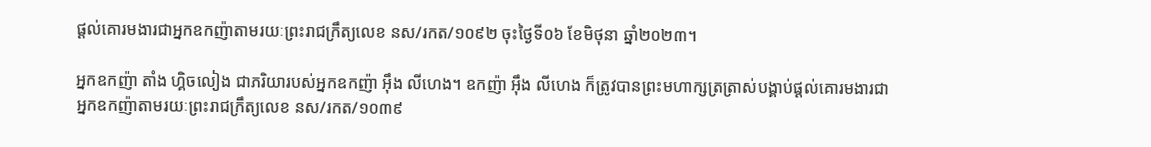ផ្ដល់គោរមងារជាអ្នកឧកញ៉ាតាមរយៈព្រះរាជក្រឹត្យលេខ នស/រកត/១០៩២ ចុះថ្ងៃទី០៦ ខែមិថុនា ឆ្នាំ២០២៣។

អ្នកឧកញ៉ា តាំង ហ្គិចលៀង ជាភរិយារបស់អ្នកឧកញ៉ា អ៊ឹង លីហេង។ ឧកញ៉ា អ៊ឹង លីហេង ក៏ត្រូវបានព្រះមហាក្សត្រត្រាស់បង្គាប់ផ្ដល់គោរមងារជាអ្នកឧកញ៉ាតាមរយៈព្រះរាជក្រឹត្យលេខ នស/រកត/១០៣៩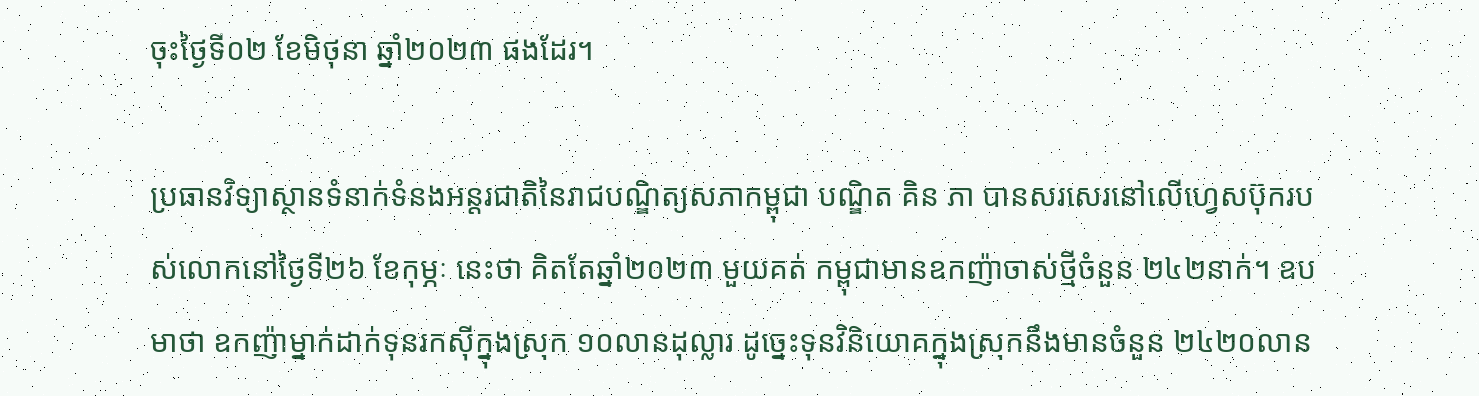ចុះថ្ងៃទី០២ ខែមិថុនា ឆ្នាំ២០២៣ ផងដែរ។

ប្រធានវិទ្យាស្ថានទំនាក់ទំនងអន្តរជាតិនៃរាជបណ្ឌិត្យសភាកម្ពុជា បណ្ឌិត គិន ភា បានសរសេរនៅលើហ្វេសប៊ុករបស់លោកនៅថ្ងៃទី២៦ ខែកុម្ភៈ នេះថា គិតតែឆ្នាំ២០២៣ មួយគត់ កម្ពុជាមានឧកញ៉ាចាស់ថ្មីចំនួន ២៤២នាក់។ ឧបមាថា ឧកញ៉ាម្នាក់ដាក់ទុនរកស៊ីក្នុងស្រុក ១០លានដុល្លារ ដូច្នេះទុនវិនិយោគក្នុងស្រុកនឹងមានចំនួន ២៤២០លាន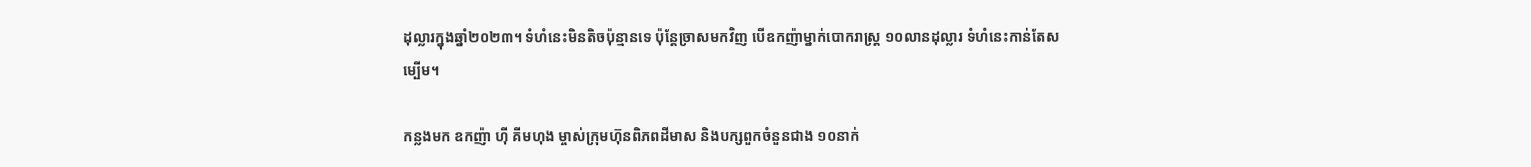ដុល្លារក្នុងឆ្នាំ២០២៣។ ទំហំនេះមិនតិចប៉ុន្មានទេ ប៉ុន្តែច្រាសមកវិញ បើឧកញ៉ាម្នាក់បោករាស្ត្រ ១០លានដុល្លារ ទំហំនេះកាន់តែសម្បើម។

កន្លងមក ឧកញ៉ា ហ៊ី គីមហុង ម្ចាស់ក្រុមហ៊ុនពិភពដីមាស និងបក្សពួកចំនួនជាង ១០នាក់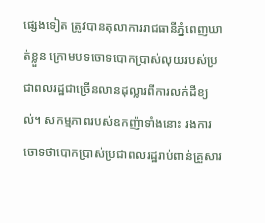ផ្សេងទៀត ត្រូវបានតុលាការរាជធានីភ្នំពេញឃាត់ខ្លួន ក្រោមបទចោទបោកប្រាស់លុយរបស់ប្រជាពលរដ្ឋជាច្រើនលានដុល្លារពីការលក់ដីខ្យល់។ សកម្មភាពរបស់ឧកញ៉ាទាំងនោះ រងការចោទថាបោកប្រាស់ប្រជាពលរដ្ឋរាប់ពាន់គ្រួសារ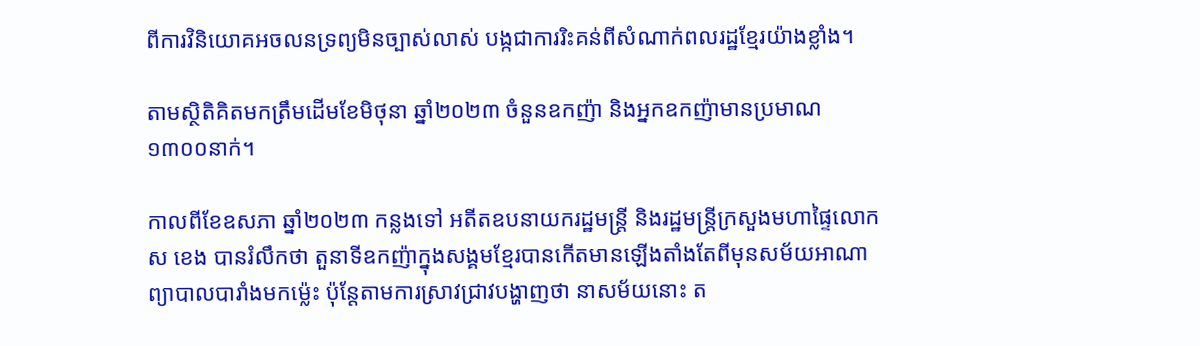ពីការវិនិយោគអចលនទ្រព្យមិនច្បាស់លាស់ បង្កជាការរិះគន់ពីសំណាក់ពលរដ្ឋខ្មែរយ៉ាងខ្លាំង។

តាមស្ថិតិគិតមកត្រឹមដើមខែមិថុនា ឆ្នាំ២០២៣ ចំនួនឧកញ៉ា និងអ្នកឧកញ៉ាមានប្រមាណ ១៣០០នាក់។

កាលពីខែឧសភា ឆ្នាំ២០២៣ កន្លងទៅ អតីតឧបនាយករដ្ឋមន្ត្រី និងរដ្ឋមន្ត្រីក្រសួងមហាផ្ទៃលោក ស ខេង បានរំលឹកថា តួនាទីឧកញ៉ាក្នុងសង្គមខ្មែរបានកើតមានឡើងតាំងតែពីមុនសម័យអាណាព្យាបាលបារាំងមកម្ល៉េះ ប៉ុន្តែតាមការស្រាវជ្រាវបង្ហាញថា នាសម័យនោះ ត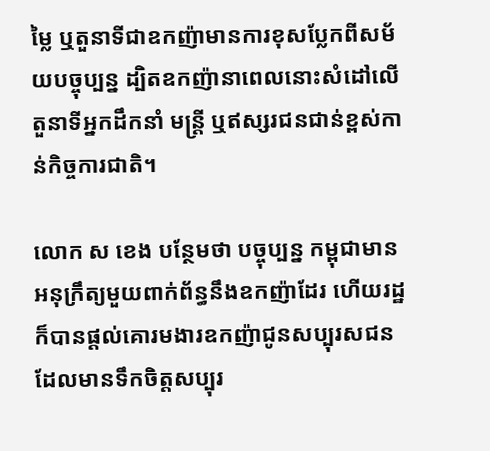ម្លៃ ឬតួនាទីជាឧកញ៉ាមានការខុសប្លែកពីសម័យបច្ចុប្បន្ន ដ្បិតឧកញ៉ានាពេលនោះសំដៅលើតួនាទីអ្នកដឹកនាំ មន្ត្រី ឬឥស្សរជនជាន់ខ្ពស់កាន់កិច្ចការជាតិ។

លោក ស ខេង បន្ថែមថា បច្ចុប្បន្ន កម្ពុជាមានអនុក្រឹត្យមួយពាក់ព័ន្ធនឹងឧកញ៉ាដែរ ហើយរដ្ឋក៏បានផ្ដល់គោរមងារឧកញ៉ាជូនសប្បុរសជនដែលមានទឹកចិត្តសប្បុរ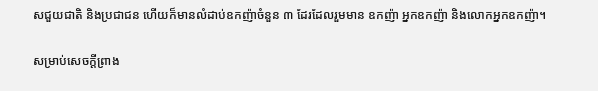សជួយជាតិ និងប្រជាជន ហើយក៏មានលំដាប់ឧកញ៉ាចំនួន ៣ ដែរដែលរួមមាន ឧកញ៉ា អ្នកឧកញ៉ា និងលោកអ្នកឧកញ៉ា។

សម្រាប់សេចក្ដីព្រាង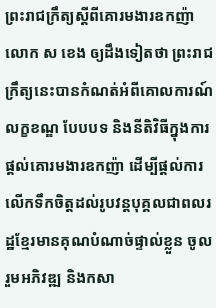ព្រះរាជក្រឹត្យស្ដីពីគោរមងារឧកញ៉ា លោក ស ខេង ឲ្យដឹងទៀតថា ព្រះរាជក្រឹត្យនេះបានកំណត់អំពីគោលការណ៍ លក្ខខណ្ឌ បែបបទ និងនីតិវិធីក្នុងការផ្ដល់គោរមងារឧកញ៉ា ដើម្បីផ្ដល់ការលើកទឹកចិត្តដល់រូបវន្តបុគ្គលជាពលរដ្ឋខ្មែរមានគុណបំណាច់ផ្ទាល់ខ្លួន ចូលរួមអភិវឌ្ឍ និងកសា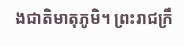ងជាតិមាតុភូមិ។ ព្រះរាជក្រឹ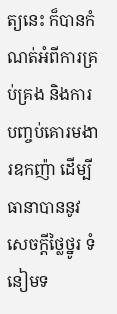ត្យនេះ ក៏បានកំណត់អំពីការគ្រប់គ្រង និងការបញ្ចប់គោរមងារឧកញ៉ា ដើម្បីធានាបាននូវសេចក្ដីថ្លៃថ្នូរ ទំនៀមទ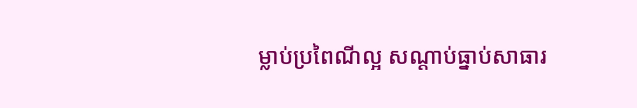ម្លាប់ប្រពៃណីល្អ សណ្ដាប់ធ្នាប់សាធារ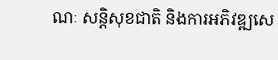ណៈ សន្តិសុខជាតិ និងការអភិវឌ្ឍសេ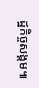ដ្ឋកិច្ចសង្គម៕